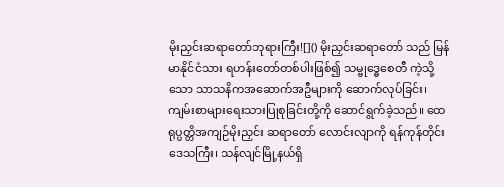မိုးညှင်းဆရာတော်ဘုရားကြီး![]() မိုးညှင်းဆရာတော် သည် မြန်မာနိုင်ငံသား ရဟန်းတော်တစ်ပါးဖြစ်၍ သမ္ဗုဒ္ဓေစေတီ ကဲ့သို့သော သာသနိကအဆောက်အဦများကို ဆောက်လုပ်ခြင်း၊ ကျမ်းစာများရေးသားပြုစုခြင်းတို့ကို ဆောင်ရွက်ခဲ့သည်။ ထေရုပ္ပတ္တိအကျဉ်မိုးညှင်း ဆရာတော် လောင်းလျာကို ရန်ကုန်တိုင်းဒေသကြီး၊ သန်လျင်မြို့နယ်ရှိ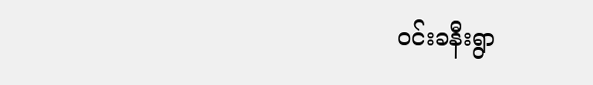ဝင်းခနီးရွာ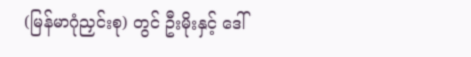(မြန်မာဂုံညှင်းစု) တွင် ဦးမိုးနှင့် ဒေါ်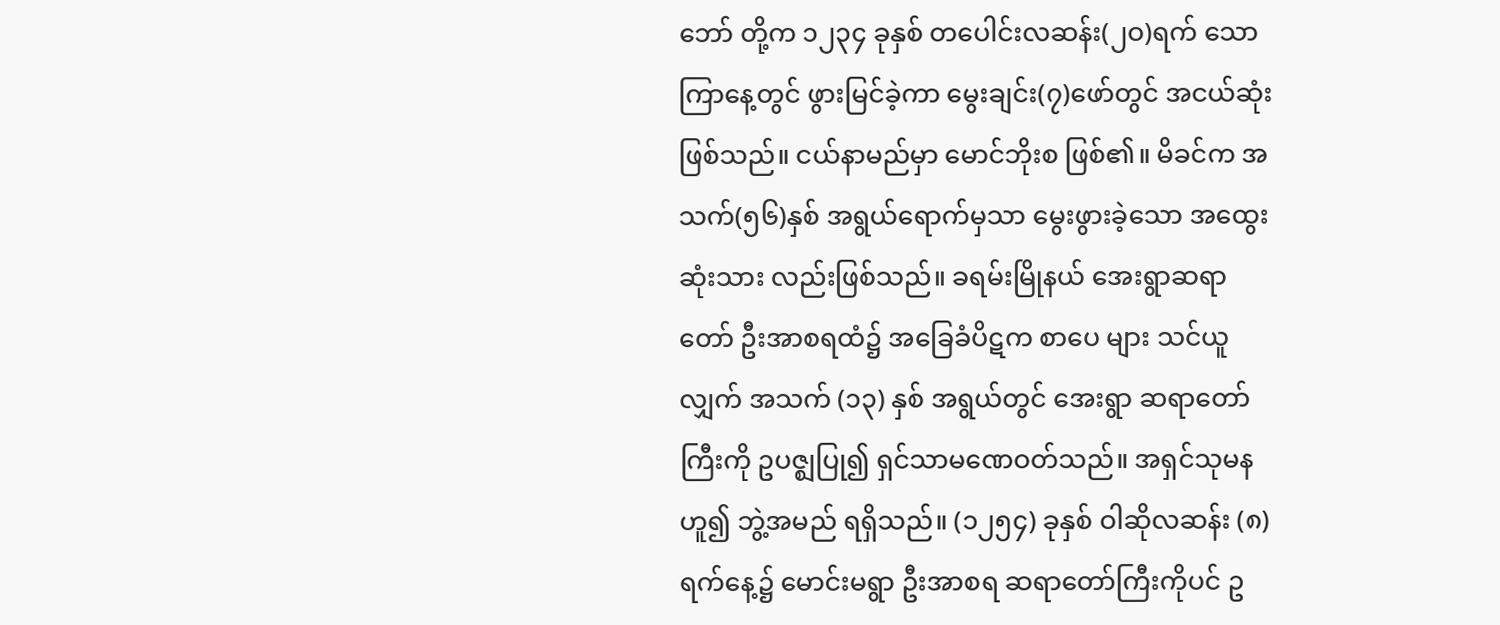ဘော် တို့က ၁၂၃၄ ခုနှစ် တပေါင်းလဆန်း(၂ဝ)ရက် သောကြာနေ့တွင် ဖွားမြင်ခဲ့ကာ မွေးချင်း(၇)ဖော်တွင် အငယ်ဆုံးဖြစ်သည်။ ငယ်နာမည်မှာ မောင်ဘိုးစ ဖြစ်၏။ မိခင်က အသက်(၅၆)နှစ် အရွယ်ရောက်မှသာ မွေးဖွားခဲ့သော အထွေးဆုံးသား လည်းဖြစ်သည်။ ခရမ်းမြိုနယ် အေးရွာဆရာတော် ဦးအာစရထံ၌ အခြေခံပိဋက စာပေ များ သင်ယူလျှက် အသက် (၁၃) နှစ် အရွယ်တွင် အေးရွာ ဆရာတော်ကြီးကို ဥပဇ္ဈပြု၍ ရှင်သာမဏေဝတ်သည်။ အရှင်သုမနဟူ၍ ဘွဲ့အမည် ရရှိသည်။ (၁၂၅၄) ခုနှစ် ဝါဆိုလဆန်း (၈) ရက်နေ့၌ မောင်းမရွာ ဦးအာစရ ဆရာတော်ကြီးကိုပင် ဥ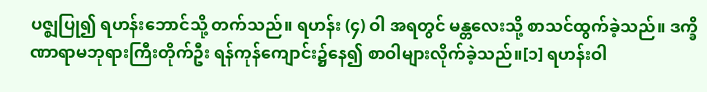ပဇ္ဈပြု၍ ရဟန်းဘောင်သို့ တက်သည်။ ရဟန်း (၄) ဝါ အရတွင် မန္တလေးသို့ စာသင်ထွက်ခဲ့သည်။ ဒက္ခိဏာရာမဘုရားကြီးတိုက်ဦး ရန်ကုန်ကျောင်း၌နေ၍ စာဝါများလိုက်ခဲ့သည်။[၁] ရဟန်းဝါ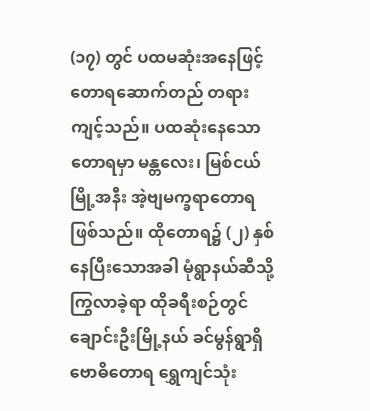(၁၇) တွင် ပထမဆုံးအနေဖြင့် တောရဆောက်တည် တရားကျင့်သည်။ ပထဆုံးနေသော တောရမှာ မန္တလေး၊ မြစ်ငယ်မြို့အနီး အဲ့ဗျမက္ခရာတောရ ဖြစ်သည်။ ထိုတောရ၌ (၂) နှစ်နေပြီးသောအခါ မုံရွာနယ်ဆီသို့ ကြွလာခဲ့ရာ ထိုခရီးစဉ်တွင် ချောင်းဦးမြို့နယ် ခင်မွန်ရွာရှိ ဗောဓိတောရ ရွှေကျင်သုံး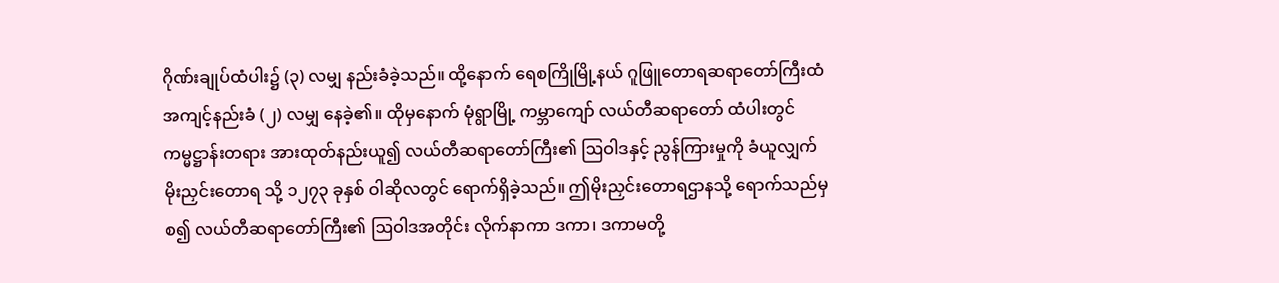ဂိုဏ်းချုပ်ထံပါး၌ (၃) လမျှ နည်းခံခဲ့သည်။ ထို့နောက် ရေစကြိုမြို့နယ် ဂူဖြူတောရဆရာတော်ကြီးထံ အကျင့်နည်းခံ (၂) လမျှ နေခဲ့၏။ ထိုမှနောက် မုံရွာမြို့ ကမ္ဘာကျော် လယ်တီဆရာတော် ထံပါးတွင် ကမ္မဋ္ဌာန်းတရား အားထုတ်နည်းယူ၍ လယ်တီဆရာတော်ကြီး၏ ဩဝါဒနှင့် ညွန်ကြားမှုကို ခံယူလျှက် မိုးညှင်းတောရ သို့ ၁၂၇၃ ခုနှစ် ဝါဆိုလတွင် ရောက်ရှိခဲ့သည်။ ဤမိုးညှင်းတောရဌာနသို့ ရောက်သည်မှစ၍ လယ်တီဆရာတော်ကြီး၏ ဩဝါဒအတိုင်း လိုက်နာကာ ဒကာ၊ ဒကာမတို့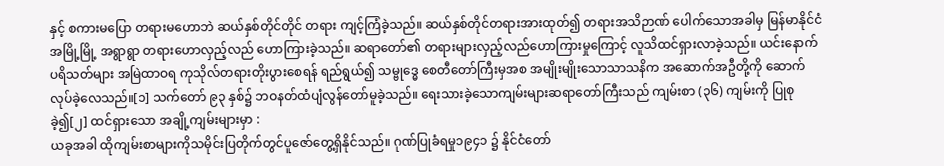နှင့် စကားမပြော တရားမဟောဘဲ ဆယ်နှစ်တိုင်တိုင် တရား ကျင့်ကြံခဲ့သည်။ ဆယ်နှစ်တိုင်တရားအားထုတ်၍ တရားအသိဉာဏ် ပေါက်သောအခါမှ မြန်မာနိုင်ငံ အမြို့မြို့ အရွာရွာ တရားဟောလှည့်လည် ဟောကြားခဲ့သည်။ ဆရာတော်၏ တရားများလှည့်လည်ဟောကြားမှုကြောင့် လူသိထင်ရှားလာခဲ့သည်။ ယင်းနောက် ပရိသတ်များ အမြဲထာဝရ ကုသိုလ်တရားတိုးပွားစေရန် ရည်ရွယ်၍ သမ္ဗုဒ္ဓေ စေတီတော်ကြီးမှအစ အမျိုးမျိုးသောသာသနိက အဆောက်အဦတို့ကို ဆောက်လုပ်ခဲ့လေသည်။[၁] သက်တော် ၉၃ နှစ်၌ ဘဝနတ်ထံပျံလွန်တော်မူခဲ့သည်။ ရေးသားခဲ့သောကျမ်းများဆရာတော်ကြီးသည် ကျမ်းစာ (၃၆) ကျမ်းကို ပြုစုခဲ့၍[၂] ထင်ရှားသော အချို့ကျမ်းများမှာ :
ယခုအခါ ထိုကျမ်းစာများကိုသမိုင်းပြတိုက်တွင်ပူဇော်တွေ့ရှိနိုင်သည်။ ဂုဏ်ပြုခံရမှု၁၉၄၁ ၌ နိုင်ငံတော်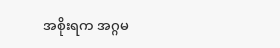အစိုးရက အဂ္ဂမ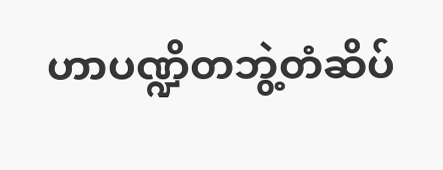ဟာပဏ္ဍိတဘွဲ့တံဆိပ်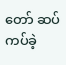တော် ဆပ်ကပ်ခဲ့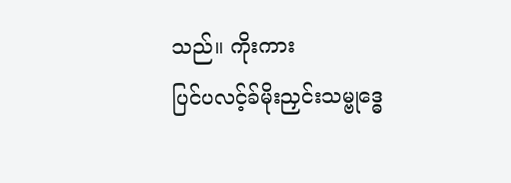သည်။ ကိုးကား
ပြင်ပလင့်ခ်မိုးညှင်းသမ္ဗုဒ္ဓေ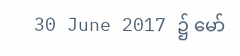30 June 2017 ၌ မော်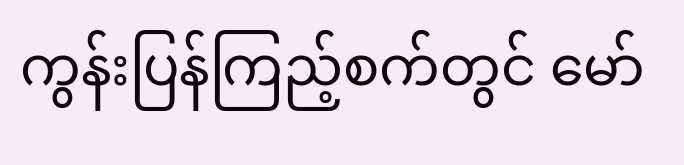ကွန်းပြန်ကြည့်စက်တွင် မော်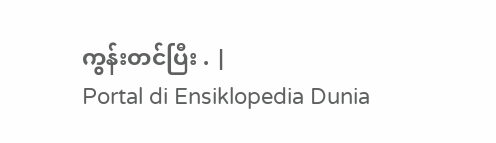ကွန်းတင်ပြီး . |
Portal di Ensiklopedia Dunia